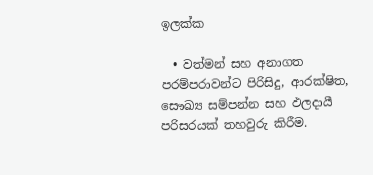ඉලක්ක

  • වත්මන් සහ අනාගත පරම්පරාවන්ට පිරිසිදු, ආරක්ෂිත, සෞඛ්‍ය සම්පන්න සහ ඵලදායී පරිසරයක් තහවුරු කිරීම.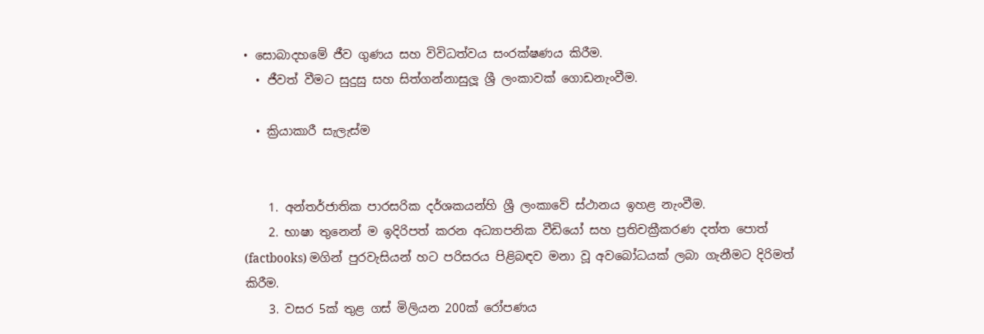• සොබාදහමේ ජීව ගුණය සහ විවිධත්වය සංරක්ෂණය කිරීම.
  • ජීවත් වීමට සුදුසු සහ සිත්ගන්නාසුලූ ශ්‍රී ලංකාවක් ගොඩනැංවීම.

  • ක්‍රියාකාරී සැලැස්ම


    1. අන්තර්ජාතික පාරසරික දර්ශකයන්හි ශ්‍රී ලංකාවේ ස්ථානය ඉහළ නැංවීම.
    2. භාෂා තුනෙන් ම ඉදිරිපත් කරන අධ්‍යාපනික වීඩියෝ සහ ප්‍රතිචක්‍රීකරණ දත්ත පොත් (factbooks) මගින් පුරවැසියන් හට පරිසරය පිළිබඳව මනා වූ අවබෝධයක් ලබා ගැනීමට දිරිමත් කිරීම.
    3. වසර 5ක් තුළ ගස් මිලියන 200ක් රෝපණය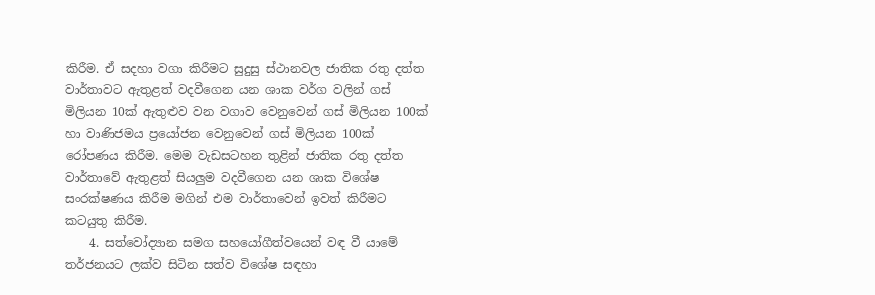කිරීම. ඒ සදහා වගා කිරීමට සුදුසු ස්ථානවල ජාතික රතු දත්ත වාර්තාවට ඇතුළත් වදවීගෙන යන ශාක වර්ග වලින් ගස් මිලියන 10ක් ඇතුළුව වන වගාව වෙනුවෙන් ගස් මිලියන 100ක් හා වාණිජමය ප්‍රයෝජන වෙනුවෙන් ගස් මිලියන 100ක් රෝපණය කිරීම. මෙම වැඩසටහන තුළින් ජාතික රතු දත්ත වාර්තාවේ ඇතුළත් සියලුම වදවීගෙන යන ශාක විශේෂ සංරක්ෂණය කිරීම මගින් එම වාර්තාවෙන් ඉවත් කිරීමට කටයුතු කිරීම.
    4. සත්වෝද්‍යාන සමග සහයෝගීත්වයෙන් වඳ වී යාමේ තර්ජනයට ලක්ව සිටින සත්ව විශේෂ සඳහා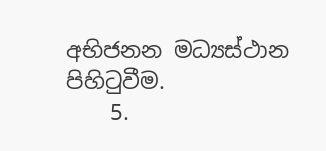අභිජනන මධ්‍යස්ථාන පිහිටුවීම.
    5.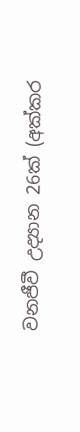වනජීවී උද්‍යාන 26ක් (අක්කර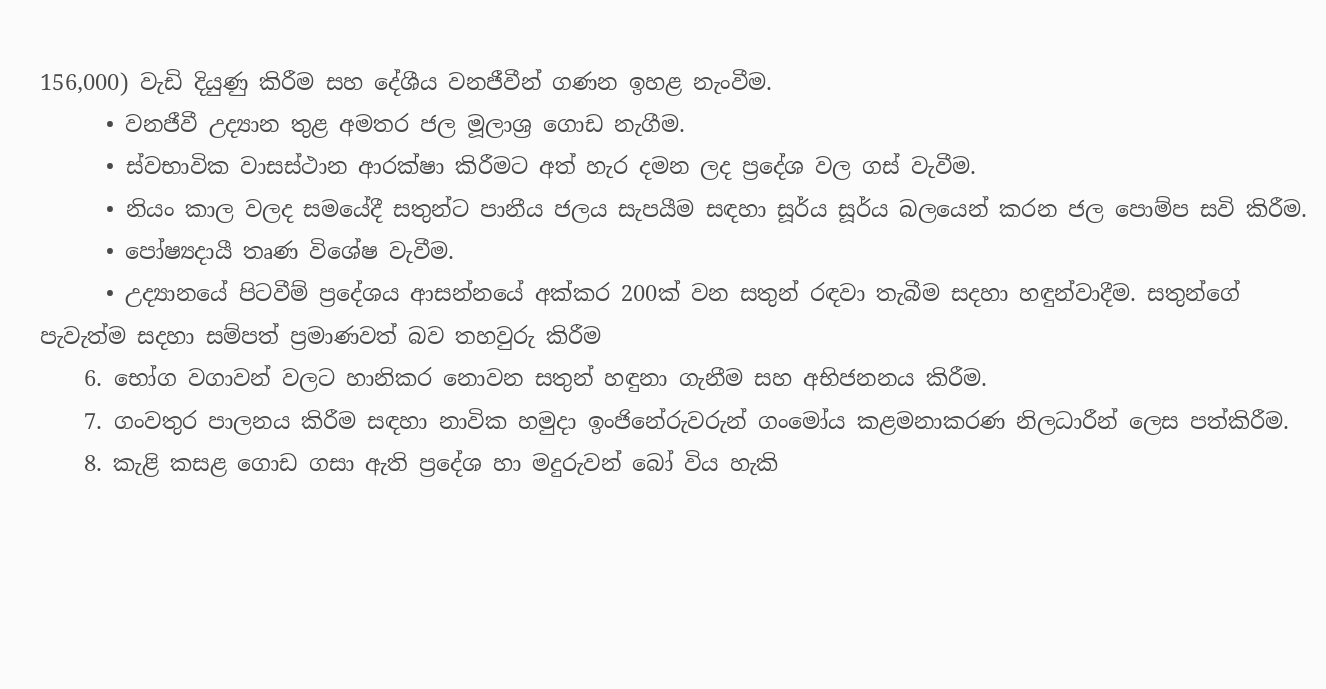156,000) වැඩි දියුණු කිරීම සහ දේශීය වනජීවීන් ගණන ඉහළ නැංවීම.
      • වනජීවී උද්‍යාන තුළ අමතර ජල මූලාශ්‍ර ගොඩ නැගීම.
      • ස්වභාවික වාසස්ථාන ආරක්ෂා කිරීමට අත් හැර දමන ලද ප්‍රදේශ වල ගස් වැවීම.
      • නියං කාල වලද සමයේදී සතුන්ට පානීය ජලය සැපයීම සඳහා සූර්ය සූර්ය බලයෙන් කරන ජල පොම්ප සවි කිරීම.
      • පෝෂ්‍යදායී තෘණ විශේෂ වැවීම.
      • උද්‍යානයේ පිටවීම් ප්‍රදේශය ආසන්නයේ අක්කර 200ක් වන සතුන් රඳවා තැබීම සදහා හඳුන්වාදීම. සතුන්ගේ පැවැත්ම සදහා සම්පත් ප්‍රමාණවත් බව තහවුරු කිරීම
    6. භෝග වගාවන් වලට හානිකර නොවන සතුන් හඳුනා ගැනීම සහ අභිජනනය කිරීම.
    7. ගංවතුර පාලනය කිරීම සඳහා නාවික හමුදා ඉංජිනේරුවරුන් ගංමෝය කළමනාකරණ නිලධාරීන් ලෙස පත්කිරීම.
    8. කැළි කසළ ගොඩ ගසා ඇති ප්‍රදේශ හා මදුරුවන් බෝ විය හැකි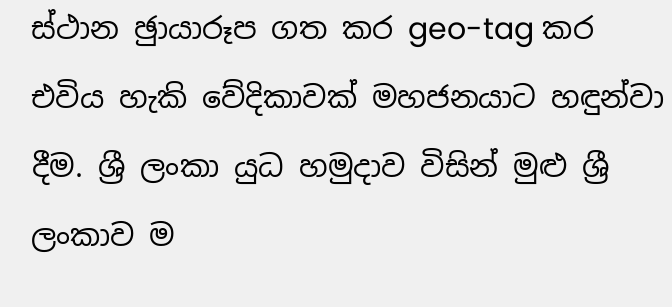ස්ථාන ඡුායාරූප ගත කර geo-tag කර එවිය හැකි වේදිකාවක් මහජනයාට හඳුන්වා දීම. ශ්‍රී ලංකා යුධ හමුදාව විසින් මුළු ශ්‍රී ලංකාව ම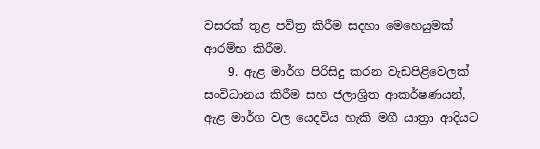වසරක් තුළ පවිත්‍ර කිරීම සදහා මෙහෙයුමක් ආරම්භ කිරීම.
    9. ඇළ මාර්ග පිරිසිදු කරන වැඩපිළිවෙලක් සංවිධානය කිරීම සහ ජලාශ්‍රිත ආකර්ෂණයන්, ඇළ මාර්ග වල යෙදවිය හැකි මගී යාත්‍රා ආදියට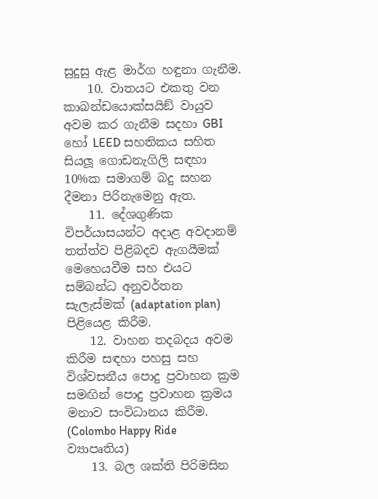සුදුසු ඇළ මාර්ග හඳුනා ගැනීම.
    10. වාතයට එකතු වන කාබන්ඩයොක්සයිඞ් වායුව අවම කර ගැනීම සදහා GBI හෝ LEED සහතිකය සහිත සියලූ ගොඩනැගිලි සඳහා 10%ක සමාගම් බදු සහන දීමනා පිරිනැමෙනු ඇත.
    11. දේශගුණික විපර්යාසයන්ට අදාළ අවදානම් තත්ත්ව පිළිබදව ඇගයීමක් මෙහෙයවීම සහ එයට සම්බන්ධ අනුවර්තන සැලැස්මක් (adaptation plan) පිළියෙළ කිරීම.
    12. වාහන තදබදය අවම කිරීම සඳහා පහසු සහ විශ්වසනීය පොදු ප්‍රවාහන ක්‍රම සමඟින් පොදු ප්‍රවාහන ක්‍රමය මනාව සංවිධානය කිරීම. (Colombo Happy Ride ව්‍යාපෘතිය)
    13. බල ශක්ති පිරිමසින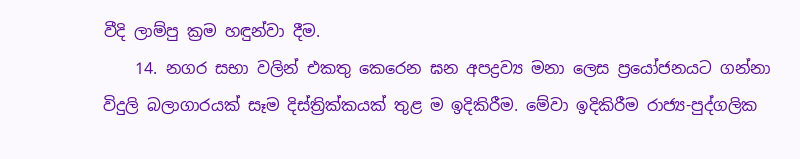වීදි ලාම්පු ක්‍රම හඳුන්වා දීම.
    14. නගර සභා වලින් එකතු කෙරෙන ඝන අපද්‍රව්‍ය මනා ලෙස ප්‍රයෝජනයට ගන්නා විදුලි බලාගාරයක් සෑම දිස්ත්‍රික්කයක් තුළ ම ඉදිකිරීම. මේවා ඉදිකිරීම රාජ්‍ය-පුද්ගලික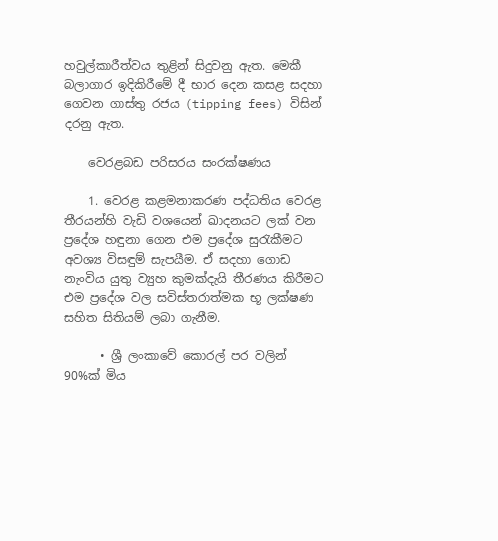හවුල්කාරීත්වය තුළින් සිදුවනු ඇත. මෙකී බලාගාර ඉදිකිරීමේ දී භාර දෙන කසළ සදහා ගෙවන ගාස්තු රජය (tipping fees) විසින් දරනු ඇත.

    වෙරළබඩ පරිසරය සංරක්ෂණය

    1. වෙරළ කළමනාකරණ පද්ධතිය වෙරළ තීරයන්හි වැඩි වශයෙන් ඛාදනයට ලක් වන ප්‍රදේශ හඳුනා ගෙන එම ප්‍රදේශ සුරැකීමට අවශ්‍ය විසඳුම් සැපයීම. ඒ සදහා ගොඩ නැංවිය යුතු ව්‍යුහ කුමක්දැයි තීරණය කිරීමට එම ප්‍රදේශ වල සවිස්තරාත්මක භූ ලක්ෂණ සහිත සිතියම් ලබා ගැනීම.

      • ශ්‍රී ලංකාවේ කොරල් පර වලින් 90%ක් මිය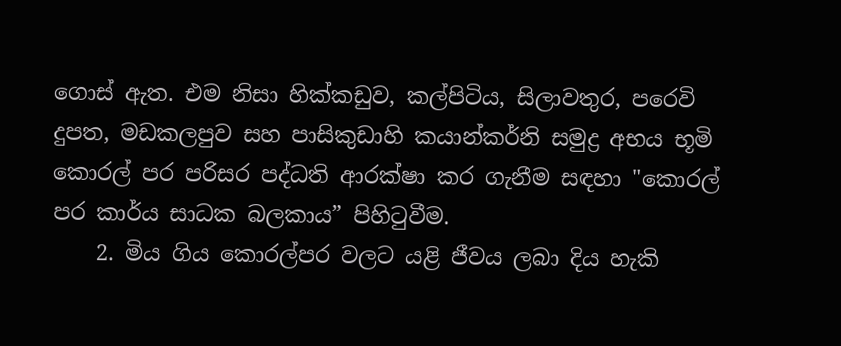ගොස් ඇත. එම නිසා හික්කඩුව, කල්පිටිය, සිලාවතුර, පරෙවි දුපත, මඩකලපුව සහ පාසිකුඩාහි කයාන්කර්නි සමුද්‍ර අභය භූමි කොරල් පර පරිසර පද්ධති ආරක්ෂා කර ගැනීම සඳහා "කොරල් පර කාර්ය සාධක බලකාය” පිහිටුවීම.
    2. මිය ගිය කොරල්පර වලට යළි ජීවය ලබා දිය හැකි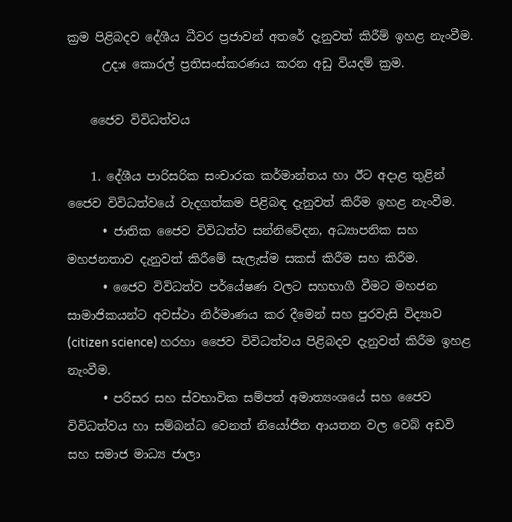ක්‍රම පිළිබදව දේශීය ධීවර ප්‍රජාවන් අතරේ දැනුවත් කිරීම් ඉහළ නැංවීම.
      උදාඃ කොරල් ප්‍රතිසංස්කරණය කරන අඩු වියදම් ක්‍රම.

    ජෛව විවිධත්වය

    1. දේශීය පාරිසරික සංචාරක කර්මාන්තය හා ඊට අදාළ තුළින් ජෛව විවිධත්වයේ වැදගත්කම පිළිබඳ දැනුවත් කිරීම ඉහළ නැංවීම.
      • ජාතික ජෛව විවිධත්ව සන්නිවේදන, අධ්‍යාපනික සහ මහජනතාව දැනුවත් කිරීමේ සැලැස්ම සකස් කිරීම සහ කිරීම.
      • ජෛව විවිධත්ව පර්යේෂණ වලට සහභාගී වීමට මහජන සාමාජිකයන්ට අවස්ථා නිර්මාණය කර දීමෙන් සහ පුරවැසි විද්‍යාව (citizen science) හරහා ජෛව විවිධත්වය පිළිබදව දැනුවත් කිරීම ඉහළ නැංවීම.
      • පරිසර සහ ස්වභාවික සම්පත් අමාත්‍යංශයේ සහ ජෛව විවිධත්වය හා සම්බන්ධ වෙනත් නියෝජිත ආයතන වල වෙබ් අඩවි සහ සමාජ මාධ්‍ය ජාලා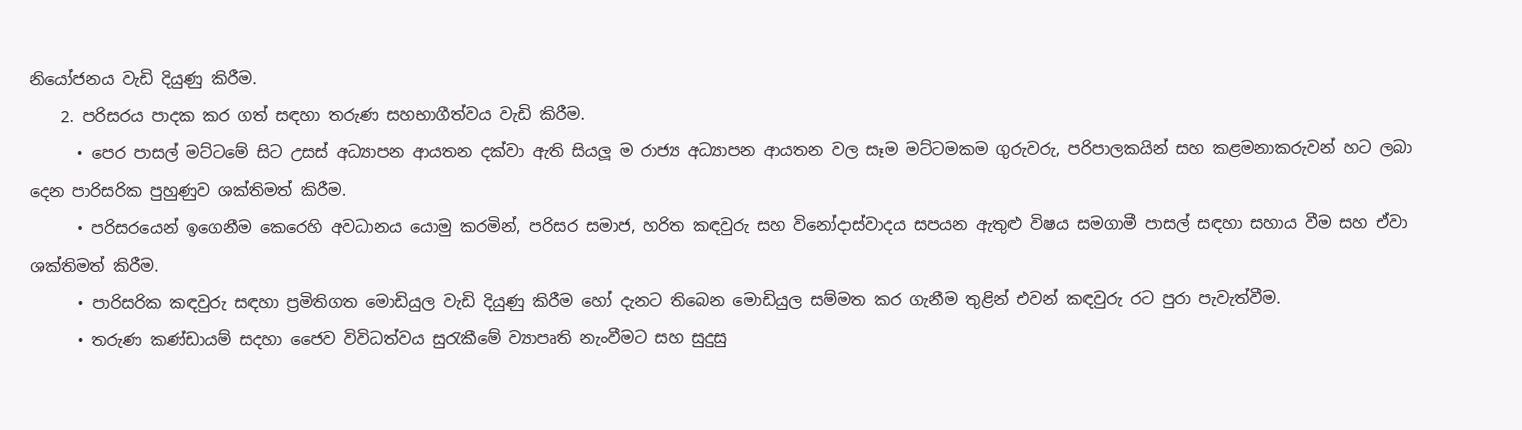නියෝජනය වැඩි දියුණු කිරීම.
    2. පරිසරය පාදක කර ගත් සඳහා තරුණ සහභාගීත්වය වැඩි කිරීම.
      • පෙර පාසල් මට්ටමේ සිට උසස් අධ්‍යාපන ආයතන දක්වා ඇති සියලූ ම රාජ්‍ය අධ්‍යාපන ආයතන වල සෑම මට්ටමකම ගුරුවරු, පරිපාලකයින් සහ කළමනාකරුවන් හට ලබා දෙන පාරිසරික පුහුණුව ශක්තිමත් කිරීම.
      • පරිසරයෙන් ඉගෙනීම කෙරෙහි අවධානය යොමු කරමින්, පරිසර සමාජ, හරිත කඳවුරු සහ විනෝදාස්වාදය සපයන ඇතුළු විෂය සමගාමී පාසල් සඳහා සහාය වීම සහ ඒවා ශක්තිමත් කිරීම.
      • පාරිසරික කඳවුරු සඳහා ප්‍රමිතිගත මොඩියුල වැඩි දියුණු කිරීම හෝ දැනට තිබෙන මොඩියුල සම්මත කර ගැනීම තුළින් එවන් කඳවුරු රට පුරා පැවැත්වීම.
      • තරුණ කණ්ඩායම් සදහා ජෛව විවිධත්වය සුරැකීමේ ව්‍යාපෘති නැංවීමට සහ සුදුසු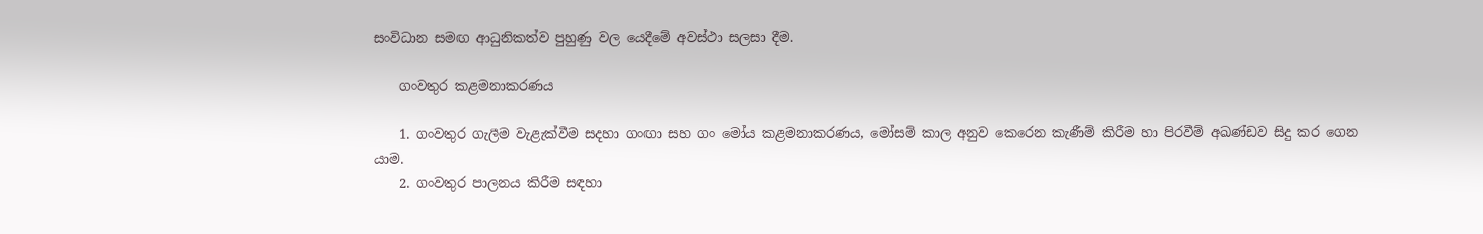සංවිධාන සමඟ ආධුනිකත්ව පුහුණු වල යෙදීමේ අවස්ථා සලසා දීම.

    ගංවතුර කළමනාකරණය

    1. ගංවතුර ගැලීම වැළැක්වීම සදහා ගංඟා සහ ගං මෝය කළමනාකරණය, මෝසම් කාල අනුව කෙරෙන කැණීම් කිරීම හා පිරවීම් අඛණ්ඩව සිදු කර ගෙන යාම.
    2. ගංවතුර පාලනය කිරීම සඳහා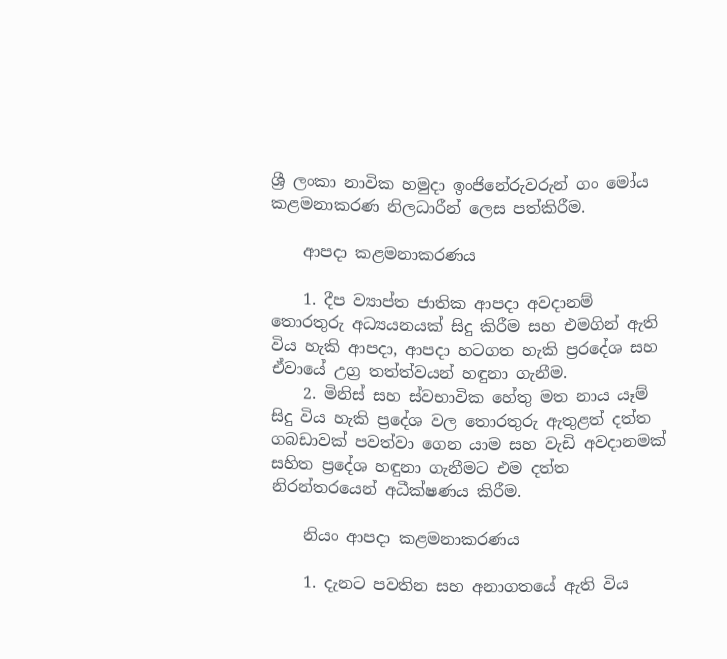ශ්‍රී ලංකා නාවික හමුදා ඉංජිනේරුවරුන් ගං මෝය කළමනාකරණ නිලධාරීන් ලෙස පත්කිරීම.

    ආපදා කළමනාකරණය

    1. දීප ව්‍යාප්ත ජාතික ආපදා අවදානම් තොරතුරු අධ්‍යයනයක් සිදු කිරීම සහ එමගින් ඇති විය හැකි ආපදා, ආපදා හටගත හැකි ප්‍රරදේශ සහ ඒවායේ උග්‍ර තත්ත්වයන් හඳුනා ගැනීම.
    2. මිනිස් සහ ස්වභාවික හේතු මත නාය යෑම් සිදු විය හැකි ප්‍රදේශ වල තොරතුරු ඇතුළත් දත්ත ගබඩාවක් පවත්වා ගෙන යාම සහ වැඩි අවදානමක් සහිත ප්‍රදේශ හඳුනා ගැනීමට එම දත්ත නිරන්තරයෙන් අධීක්ෂණය කිරීම.

    නියං ආපදා කළමනාකරණය

    1. දැනට පවතින සහ අනාගතයේ ඇති විය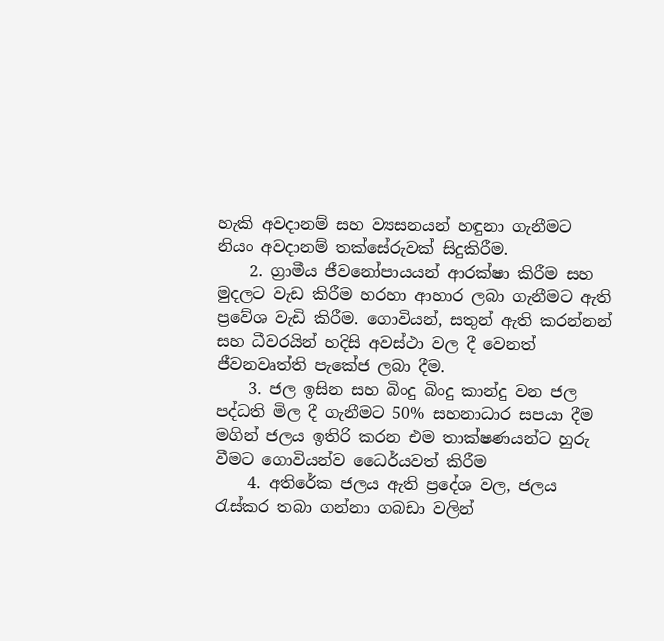හැකි අවදානම් සහ ව්‍යසනයන් හඳුනා ගැනීමට නියං අවදානම් තක්සේරුවක් සිදුකිරීම.
    2. ග්‍රාමීය ජීවනෝපායයන් ආරක්ෂා කිරීම සහ මුදලට වැඩ කිරීම හරහා ආහාර ලබා ගැනීමට ඇති ප්‍රවේශ වැඩි කිරීම. ගොවියන්, සතුන් ඇති කරන්නන් සහ ධීවරයින් හදිසි අවස්ථා වල දී වෙනත් ජීවනවෘත්ති පැකේජ ලබා දීම.
    3. ජල ඉසින සහ බිංදු බිංදු කාන්දු වන ජල පද්ධති මිල දී ගැනීමට 50% සහනාධාර සපයා දීම මගින් ජලය ඉතිරි කරන එම තාක්ෂණයන්ට හුරු වීමට ගොවියන්ව ධෛර්යවත් කිරීම
    4. අතිරේක ජලය ඇති ප්‍රදේශ වල, ජලය රැස්කර තබා ගන්නා ගබඩා වලින්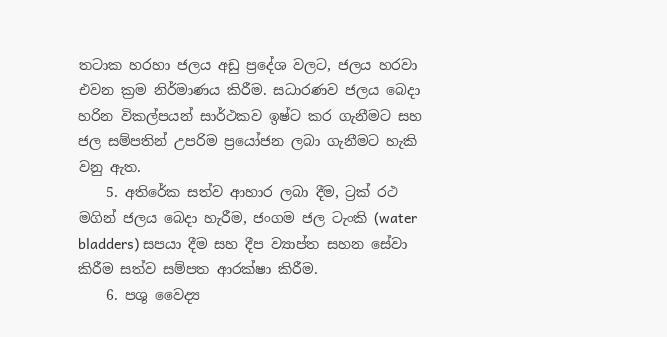තටාක හරහා ජලය අඩු ප්‍රදේශ වලට, ජලය හරවා එවන ක්‍රම නිර්මාණය කිරීම. සධාරණව ජලය බෙදා හරින විකල්පයන් සාර්ථකව ඉෂ්ට කර ගැනීමට සහ ජල සම්පතින් උපරිම ප්‍රයෝජන ලබා ගැනීමට හැකි වනු ඇත.
    5. අතිරේක සත්ව ආහාර ලබා දීම, ට්‍රක් රථ මගින් ජලය බෙදා හැරීම, ජංගම ජල ටැංකි (water bladders) සපයා දීම සහ දීප ව්‍යාප්ත සහන සේවා කිරීම සත්ව සම්පත ආරක්ෂා කිරීම.
    6. පශු වෛද්‍ය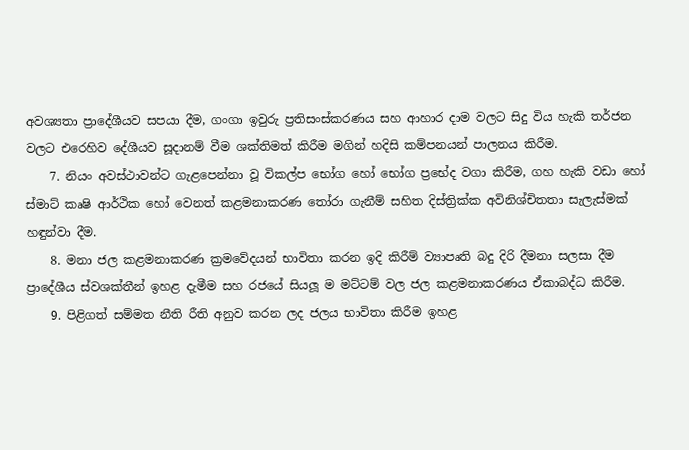අවශ්‍යතා ප්‍රාදේශීයව සපයා දීම, ගංගා ඉවුරු ප්‍රතිසංස්කරණය සහ ආහාර දාම වලට සිදු විය හැකි තර්ජන වලට එරෙහිව දේශීයව සූදානම් වීම ශක්තිමත් කිරීම මගින් හදිසි කම්පනයන් පාලනය කිරීම.
    7. නියං අවස්ථාවන්ට ගැළපෙන්නා වූ විකල්ප භෝග හෝ භෝග ප්‍රභේද වගා කිරීම, ගහ හැකි වඩා හෝ ස්මාට් කෘෂි ආර්ථික හෝ වෙනත් කළමනාකරණ තෝරා ගැනීම් සහිත දිස්ත්‍රික්ක අවිනිශ්චිතතා සැලැස්මක් හඳුන්වා දීම.
    8. මනා ජල කළමනාකරණ ක්‍රමවේදයන් භාවිතා කරන ඉදි කිරීම් ව්‍යාපෘති බදු දිරි දීමනා සලසා දීම ප්‍රාදේශීය ස්වශක්තීන් ඉහළ දැමීම සහ රජයේ සියලූ ම මට්ටම් වල ජල කළමනාකරණය ඒකාබද්ධ කිරීම.
    9. පිළිගත් සම්මත නීති රීති අනුව කරන ලද ජලය භාවිතා කිරීම ඉහළ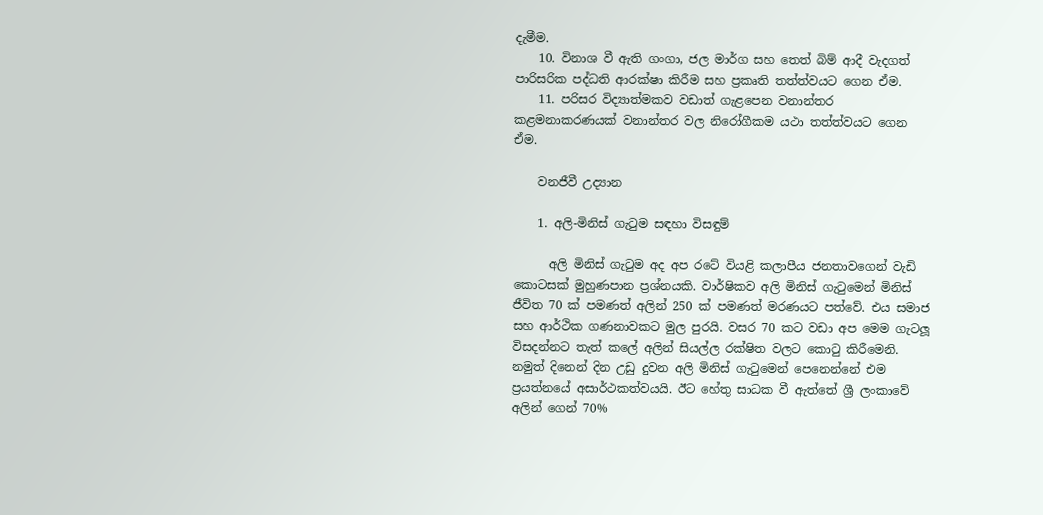දැමීම.
    10. විනාශ වී ඇති ගංගා, ජල මාර්ග සහ තෙත් බිම් ආදී වැදගත් පාරිසරික පද්ධති ආරක්ෂා කිරීම සහ ප්‍රකෘති තත්ත්වයට ගෙන ඒම.
    11. පරිසර විද්‍යාත්මකව වඩාත් ගැළපෙන වනාන්තර කළමනාකරණයක් වනාන්තර වල නිරෝගීකම යථා තත්ත්වයට ගෙන ඒම.

    වනජීවී උද්‍යාන

    1. අලි-මිනිස් ගැටුම සඳහා විසඳුම්

      අලි මිනිස් ගැටුම අද අප රටේ වියළි කලාපීය ජනතාවගෙන් වැඩි කොටසක් මුහුණපාන ප්‍රශ්නයකි. වාර්ෂිකව අලි මිනිස් ගැටුමෙන් මිනිස් ජීවිත 70 ක් පමණත් අලින් 250 ක් පමණත් මරණයට පත්වේ. එය සමාජ සහ ආර්ථික ගණනාවකට මුල පුරයි. වසර 70 කට වඩා අප මෙම ගැටලූ විසදන්නට තැත් කලේ අලින් සියල්ල රක්ෂිත වලට කොටු කිරීමෙනි. නමුත් දිනෙන් දින උඩු දුවන අලි මිනිස් ගැටුමෙන් පෙනෙන්නේ එම ප්‍රයත්නයේ අසාර්ථකත්වයයි. ඊට හේතු සාධක වී ඇත්තේ ශ්‍රී ලංකාවේ අලින් ගෙන් 70%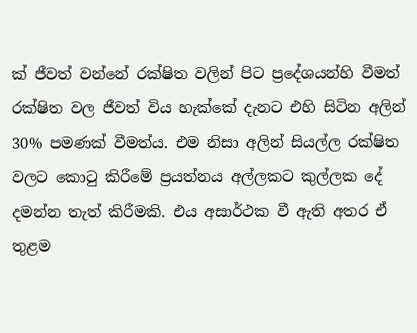ක් ජීවත් වන්නේ රක්ෂිත වලින් පිට ප්‍රදේශයන්හි වීමත් රක්ෂිත වල ජීවත් විය හැක්කේ දැනට එහි සිටින අලින් 30% පමණක් වීමත්ය. එම නිසා අලින් සියල්ල රක්ෂිත වලට කොටු කිරීමේ ප්‍රයත්නය අල්ලකට කුල්ලක දේ දමන්න තැත් කිරීමකි. එය අසාර්ථක වී ඇති අතර ඒ තුළම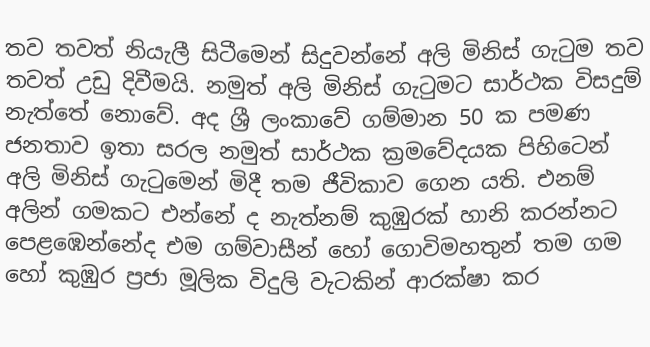තව තවත් නියැලී සිටීමෙන් සිදුවන්නේ අලි මිනිස් ගැටුම තව තවත් උඩු දිවීමයි. නමුත් අලි මිනිස් ගැටුමට සාර්ථක විසදුම් නැත්තේ නොවේ. අද ශ්‍රී ලංකාවේ ගම්මාන 50 ක පමණ ජනතාව ඉතා සරල නමුත් සාර්ථක ක්‍රමවේදයක පිහිටෙන් අලි මිනිස් ගැටුමෙන් මිදී තම ජීවිකාව ගෙන යති. එනම් අලින් ගමකට එන්නේ ද නැත්නම් කුඹුරක් හානි කරන්නට පෙළඹෙන්නේද එම ගම්වාසීන් හෝ ගොවිමහතුන් තම ගම හෝ කුඹුර ප්‍රජා මූලික විදුලි වැටකින් ආරක්ෂා කර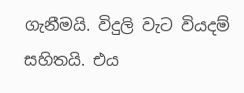ගැනීමයි. විදුලි වැට වියදම් සහිතයි. එය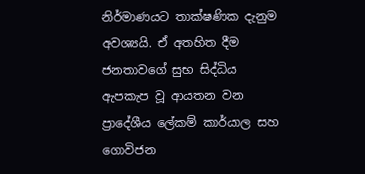නිර්මාණයට තාක්ෂණික දැනුම අවශ්‍යයි. ඒ අතහිත දීම ජනතාවගේ සුභ සිද්ධිය ඇපකැප වූ ආයතන වන ප්‍රාදේශීය ලේකම් කාර්යාල සහ ගොවිජන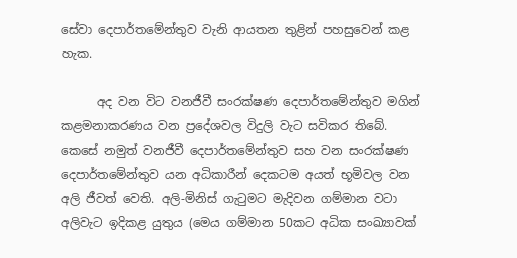සේවා දෙපාර්තමේන්තුව වැනි ආයතන තුළින් පහසුවෙන් කළ හැක.

      අද වන විට වනජීවී සංරක්ෂණ දෙපාර්තමේන්තුව මගින් කළමනාකරණය වන ප්‍රදේශවල විදුලි වැට සවිකර තිබේ. කෙසේ නමුත් වනජීවී දෙපාර්තමේන්තුව සහ වන සංරක්ෂණ දෙපාර්තමේන්තුව යන අධිකාරීන් දෙකටම අයත් භූමිවල වන අලි ජීවත් වෙති. අලි-මිනිස් ගැටුමට මැදිවන ගම්මාන වටා අලිවැට ඉදිකළ යුතුය (මෙය ගම්මාන 50කට අධික සංඛ්‍යාවක්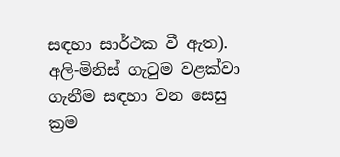සඳහා සාර්ථක වී ඇත). අලි-මිනිස් ගැටුම වළක්වා ගැනීම සඳහා වන සෙසු ක්‍රම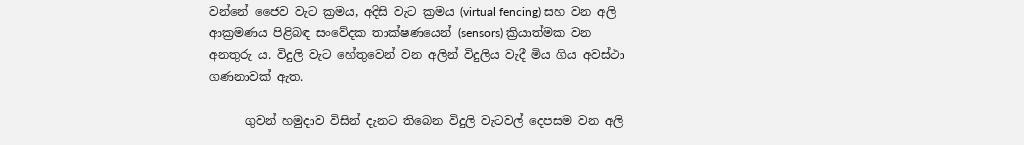වන්නේ ජෛව වැට ක්‍රමය, අදිසි වැට ක්‍රමය (virtual fencing) සහ වන අලි ආක්‍රමණය පිළිබඳ සංවේදක තාක්ෂණයෙන් (sensors) ක්‍රියාත්මක වන අනතුරු ය. විදුලි වැට හේතුවෙන් වන අලින් විදුලිය වැදී මිය ගිය අවස්ථා ගණනාවක් ඇත.

      ගුවන් හමුදාව විසින් දැනට තිබෙන විදුලි වැටවල් දෙපසම වන අලි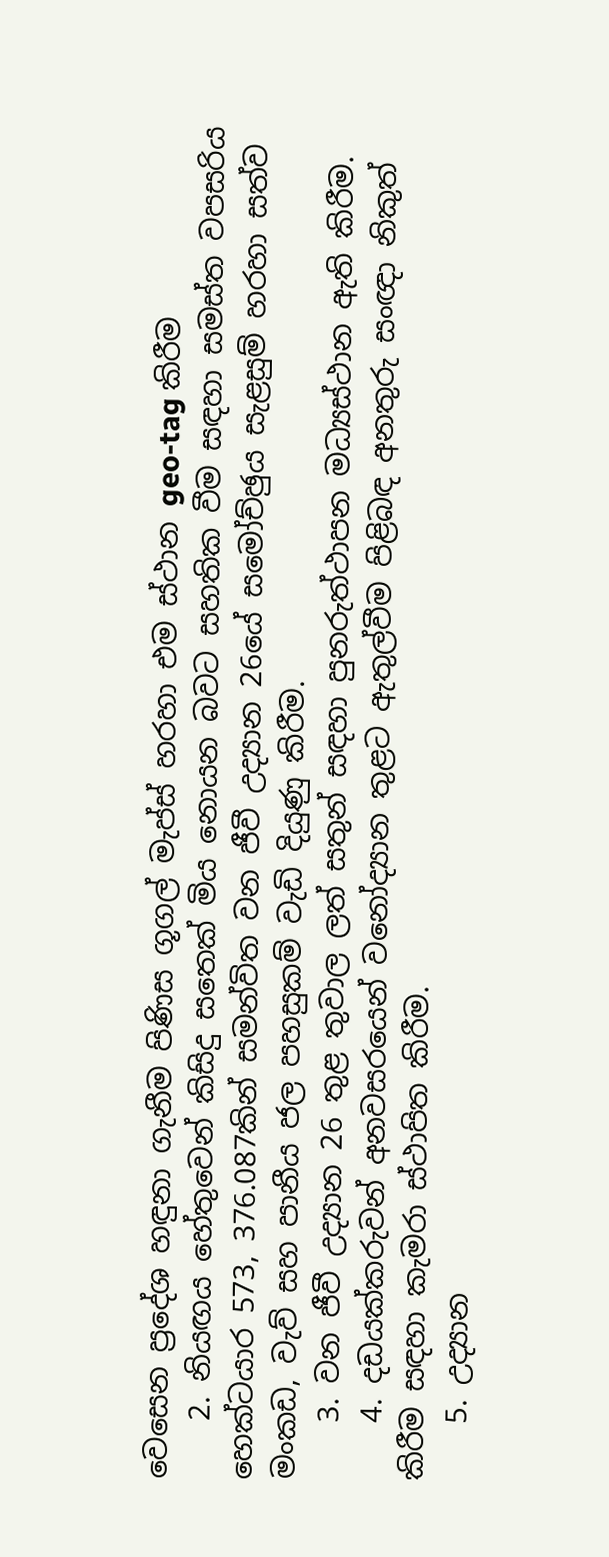වෙසෙන ප්‍රදේශ හඳුනා ගැනීම පිණිස ගූගල් මැප්ස් හරහා එම ස්ථාන geo-tag කිරීම
    2. නියඟය හේතුවෙන් කිසිදු සතෙක් මිය නොයන බවට සහතික වීම සඳහා සමස්ත වපසරිය හෙක්ටයාර 573, 376.087කින් සමන්විත වන ජීවී උද්‍යාන 26යේ සමෝච්ඡුය සැළසුම් හරහා සත්ව මංකඩ, වැව් සහ පානීය ජල පහසුකම් වැඩි දියුණු කිරීම.
    3. වන ජීවී උද්‍යාන 26 තුළ තුවාල ලත් සතුන් සඳහා පුනරුත්ථාපන මධ්‍යස්ථාන ඇති කිරීම.
    4. දඩයක්කරුවන් අනවසරයෙන් වනෝද්‍යාන තුළට ඇතුල්වීම පිළිබඳ අනතුරු සංඥා නිකුත් කිරීම සඳහා කැමරා ස්ථාපිත කිරීම.
    5. උද්‍යාන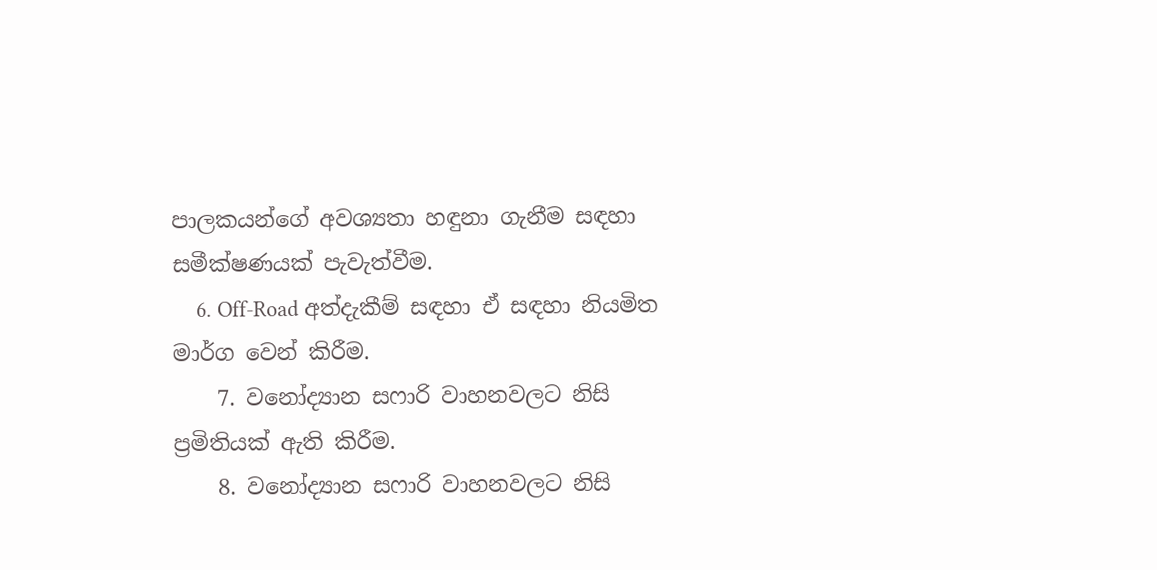පාලකයන්ගේ අවශ්‍යතා හඳුනා ගැනීම සඳහා සමීක්ෂණයක් පැවැත්වීම.
    6. Off-Road අත්දැකීම් සඳහා ඒ සඳහා නියමිත මාර්ග වෙන් කිරීම.
    7. වනෝද්‍යාන සෆාරි වාහනවලට නිසි ප්‍රමිතියක් ඇති කිරීම.
    8. වනෝද්‍යාන සෆාරි වාහනවලට නිසි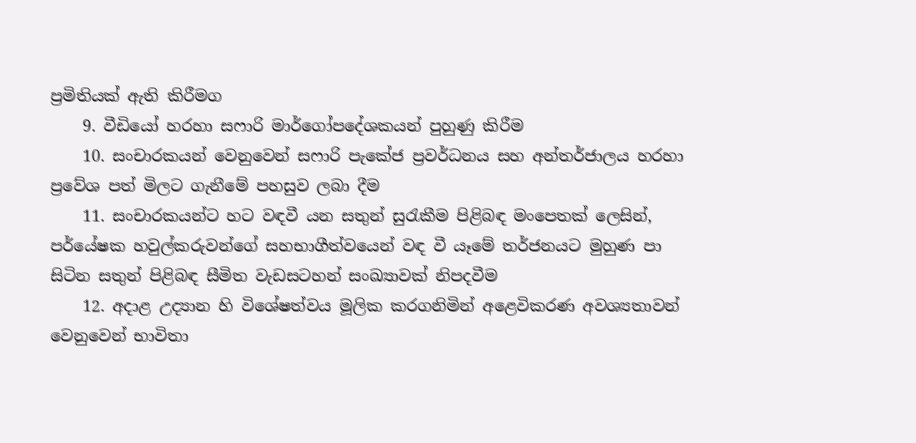ප්‍රමිතියක් ඇති කිරීමග
    9. වීඩියෝ හරහා සෆාරි මාර්ගෝපදේශකයන් පුහුණු කිරීම
    10. සංචාරකයන් වෙනුවෙන් සෆාරි පැකේජ ප්‍රවර්ධනය සහ අන්තර්ජාලය හරහා ප්‍රවේශ පත් මිලට ගැනීමේ පහසුව ලබා දීම
    11. සංචාරකයන්ට හට වඳවී යන සතුන් සුරැකීම පිළිබඳ මංපෙතක් ලෙසින්, පර්යේෂක හවුල්කරුවන්ගේ සහභාගීත්වයෙන් වඳ වී යෑමේ තර්ජනයට මුහුණ පා සිටින සතුන් පිළිබඳ සීමිත වැඩසටහන් සංඛ්‍යාවක් නිපදවීම
    12. අදාළ උද්‍යාන හි විශේෂත්වය මූලික කරගනිමින් අළෙවිකරණ අවශ්‍යතාවන් වෙනුවෙන් භාවිතා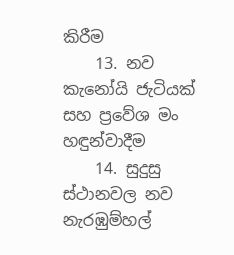කිරීම
    13. නව කැනෝයි ජැටියක් සහ ප්‍රවේශ මං හඳුන්වාදීම
    14. සුදුසු ස්ථානවල නව නැරඹුම්හල්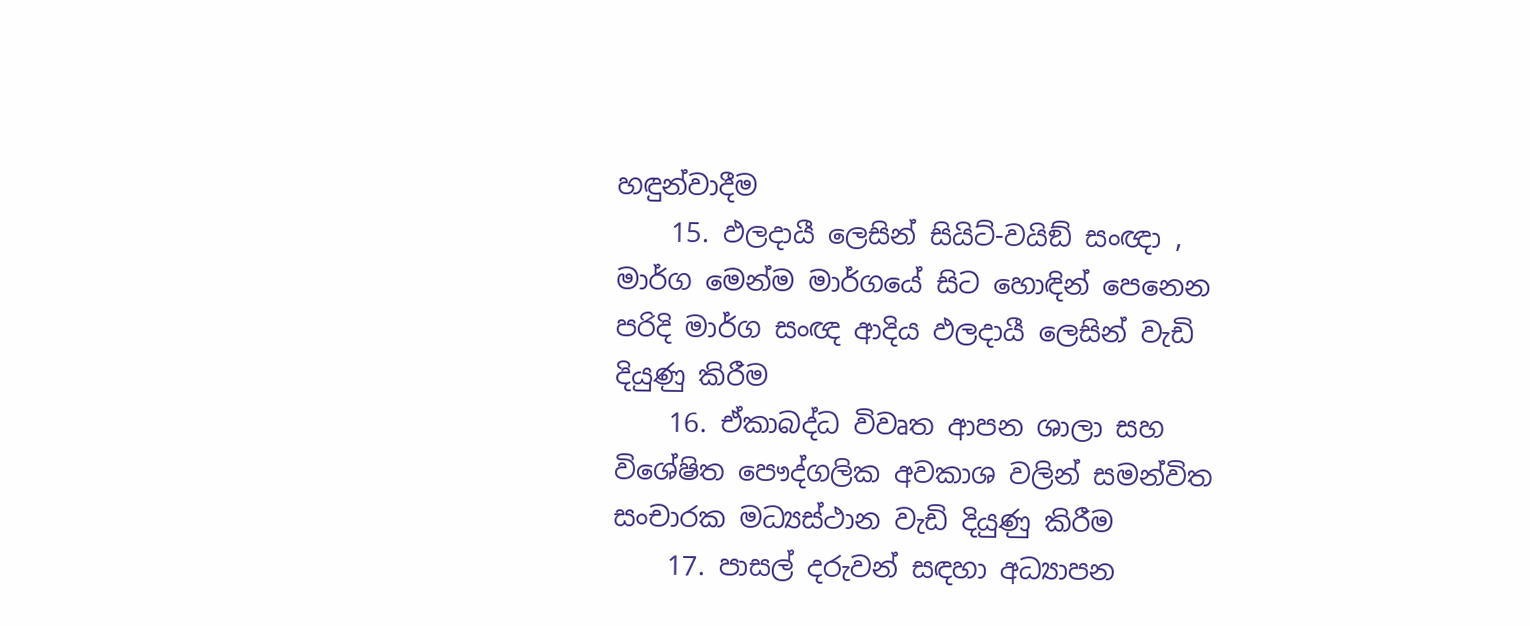හඳුන්වාදීම
    15. ඵලදායී ලෙසින් සියිට්-වයිඞ් සංඥා , මාර්ග මෙන්ම මාර්ගයේ සිට හොඳින් පෙනෙන පරිදි මාර්ග සංඥ ආදිය ඵලදායී ලෙසින් වැඩි දියුණු කිරීම
    16. ඒකාබද්ධ විවෘත ආපන ශාලා සහ විශේෂිත පෞද්ගලික අවකාශ වලින් සමන්විත සංචාරක මධ්‍යස්ථාන වැඩි දියුණු කිරීම
    17. පාසල් දරුවන් සඳහා අධ්‍යාපන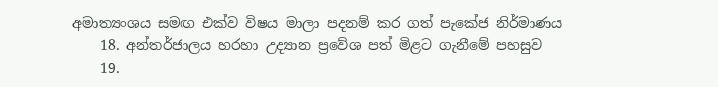අමාත්‍යංශය සමඟ එක්ව විෂය මාලා පදනම් කර ගත් පැකේජ නිර්මාණය
    18. අන්තර්ජාලය හරහා උද්‍යාන ප්‍රවේශ පත් මිළට ගැනීමේ පහසුව
    19.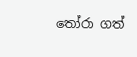තෝරා ගත්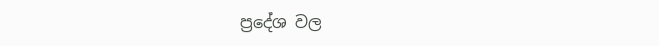ප්‍රදේශ වල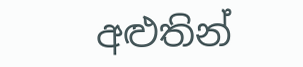අළුතින්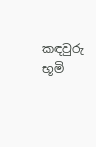කඳවුරු භූමි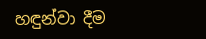හඳුන්වා දීම